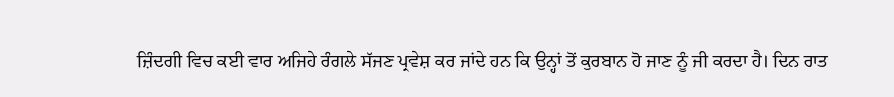ਜ਼ਿੰਦਗੀ ਵਿਚ ਕਈ ਵਾਰ ਅਜਿਹੇ ਰੰਗਲੇ ਸੱਜਣ ਪ੍ਰਵੇਸ਼ ਕਰ ਜਾਂਦੇ ਹਨ ਕਿ ਉਨ੍ਹਾਂ ਤੋਂ ਕੁਰਬਾਨ ਹੋ ਜਾਣ ਨੂੰ ਜੀ ਕਰਦਾ ਹੈ। ਦਿਨ ਰਾਤ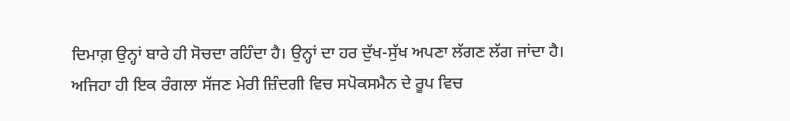ਦਿਮਾਗ਼ ਉਨ੍ਹਾਂ ਬਾਰੇ ਹੀ ਸੋਚਦਾ ਰਹਿੰਦਾ ਹੈ। ਉਨ੍ਹਾਂ ਦਾ ਹਰ ਦੁੱਖ-ਸੁੱਖ ਅਪਣਾ ਲੱਗਣ ਲੱਗ ਜਾਂਦਾ ਹੈ। ਅਜਿਹਾ ਹੀ ਇਕ ਰੰਗਲਾ ਸੱਜਣ ਮੇਰੀ ਜ਼ਿੰਦਗੀ ਵਿਚ ਸਪੋਕਸਮੈਨ ਦੇ ਰੂਪ ਵਿਚ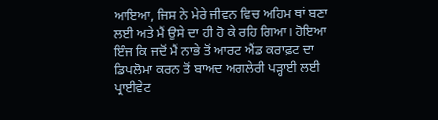ਆਇਆ, ਜਿਸ ਨੇ ਮੇਰੇ ਜੀਵਨ ਵਿਚ ਅਹਿਮ ਥਾਂ ਬਣਾ ਲਈ ਅਤੇ ਮੈਂ ਉਸੇ ਦਾ ਹੀ ਹੋ ਕੇ ਰਹਿ ਗਿਆ। ਹੋਇਆ ਇੰਜ ਕਿ ਜਦੋਂ ਮੈਂ ਨਾਭੇ ਤੋਂ ਆਰਟ ਐਂਡ ਕਰਾਫ਼ਟ ਦਾ ਡਿਪਲੋਮਾ ਕਰਨ ਤੋਂ ਬਾਅਦ ਅਗਲੇਰੀ ਪੜ੍ਹਾਈ ਲਈ ਪ੍ਰਾਈਵੇਟ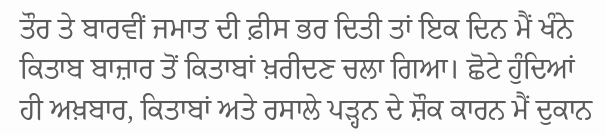ਤੌਰ ਤੇ ਬਾਰਵੀਂ ਜਮਾਤ ਦੀ ਫ਼ੀਸ ਭਰ ਦਿਤੀ ਤਾਂ ਇਕ ਦਿਨ ਮੈਂ ਖੰਨੇ ਕਿਤਾਬ ਬਾਜ਼ਾਰ ਤੋਂ ਕਿਤਾਬਾਂ ਖ਼ਰੀਦਣ ਚਲਾ ਗਿਆ। ਛੋਟੇ ਹੁੰਦਿਆਂ ਹੀ ਅਖ਼ਬਾਰ, ਕਿਤਾਬਾਂ ਅਤੇ ਰਸਾਲੇ ਪੜ੍ਹਨ ਦੇ ਸ਼ੌਕ ਕਾਰਨ ਮੈਂ ਦੁਕਾਨ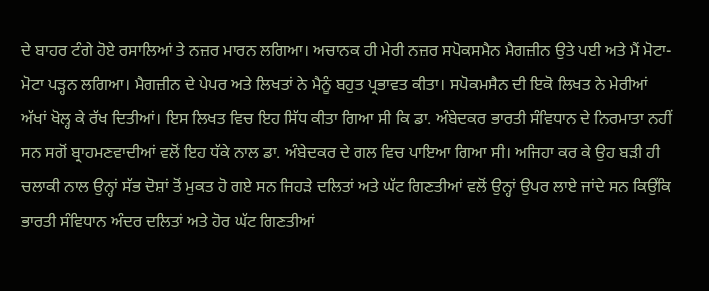ਦੇ ਬਾਹਰ ਟੰਗੇ ਹੋਏ ਰਸਾਲਿਆਂ ਤੇ ਨਜ਼ਰ ਮਾਰਨ ਲਗਿਆ। ਅਚਾਨਕ ਹੀ ਮੇਰੀ ਨਜ਼ਰ ਸਪੋਕਸਮੈਨ ਮੈਗਜ਼ੀਨ ਉਤੇ ਪਈ ਅਤੇ ਮੈਂ ਮੋਟਾ-ਮੋਟਾ ਪੜ੍ਹਨ ਲਗਿਆ। ਮੈਗਜ਼ੀਨ ਦੇ ਪੇਪਰ ਅਤੇ ਲਿਖਤਾਂ ਨੇ ਮੈਨੂੰ ਬਹੁਤ ਪ੍ਰਭਾਵਤ ਕੀਤਾ। ਸਪੋਕਮਸੈਨ ਦੀ ਇਕੋ ਲਿਖਤ ਨੇ ਮੇਰੀਆਂ ਅੱਖਾਂ ਖੋਲ੍ਹ ਕੇ ਰੱਖ ਦਿਤੀਆਂ। ਇਸ ਲਿਖਤ ਵਿਚ ਇਹ ਸਿੱਧ ਕੀਤਾ ਗਿਆ ਸੀ ਕਿ ਡਾ. ਅੰਬੇਦਕਰ ਭਾਰਤੀ ਸੰਵਿਧਾਨ ਦੇ ਨਿਰਮਾਤਾ ਨਹੀਂ ਸਨ ਸਗੋਂ ਬ੍ਰਾਹਮਣਵਾਦੀਆਂ ਵਲੋਂ ਇਹ ਧੱਕੇ ਨਾਲ ਡਾ. ਅੰਬੇਦਕਰ ਦੇ ਗਲ ਵਿਚ ਪਾਇਆ ਗਿਆ ਸੀ। ਅਜਿਹਾ ਕਰ ਕੇ ਉਹ ਬੜੀ ਹੀ ਚਲਾਕੀ ਨਾਲ ਉਨ੍ਹਾਂ ਸੱਭ ਦੋਸ਼ਾਂ ਤੋਂ ਮੁਕਤ ਹੋ ਗਏ ਸਨ ਜਿਹੜੇ ਦਲਿਤਾਂ ਅਤੇ ਘੱਟ ਗਿਣਤੀਆਂ ਵਲੋਂ ਉਨ੍ਹਾਂ ਉਪਰ ਲਾਏ ਜਾਂਦੇ ਸਨ ਕਿਉਂਕਿ ਭਾਰਤੀ ਸੰਵਿਧਾਨ ਅੰਦਰ ਦਲਿਤਾਂ ਅਤੇ ਹੋਰ ਘੱਟ ਗਿਣਤੀਆਂ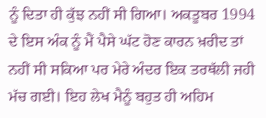ਨੂੰ ਦਿਤਾ ਹੀ ਕੁੱਝ ਨਹੀਂ ਸੀ ਗਿਆ। ਅਕਤੂਬਰ 1994 ਦੇ ਇਸ ਅੰਕ ਨੂੰ ਮੈਂ ਪੈਸੇ ਘੱਟ ਹੋਣ ਕਾਰਨ ਖ਼ਰੀਦ ਤਾਂ ਨਹੀਂ ਸੀ ਸਕਿਆ ਪਰ ਮੇਰੇ ਅੰਦਰ ਇਕ ਤਰਥੱਲੀ ਜਹੀ ਮੱਚ ਗਈ। ਇਹ ਲੇਖ ਮੈਨੂੰ ਬਹੁਤ ਹੀ ਅਹਿਮ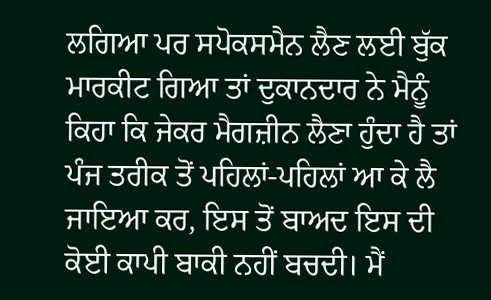ਲਗਿਆ ਪਰ ਸਪੋਕਸਮੈਨ ਲੈਣ ਲਈ ਬੁੱਕ ਮਾਰਕੀਟ ਗਿਆ ਤਾਂ ਦੁਕਾਨਦਾਰ ਨੇ ਮੈਨੂੰ ਕਿਹਾ ਕਿ ਜੇਕਰ ਮੈਗਜ਼ੀਨ ਲੈਣਾ ਹੁੰਦਾ ਹੈ ਤਾਂ ਪੰਜ ਤਰੀਕ ਤੋਂ ਪਹਿਲਾਂ-ਪਹਿਲਾਂ ਆ ਕੇ ਲੈ ਜਾਇਆ ਕਰ, ਇਸ ਤੋਂ ਬਾਅਦ ਇਸ ਦੀ ਕੋਈ ਕਾਪੀ ਬਾਕੀ ਨਹੀਂ ਬਚਦੀ। ਮੈਂ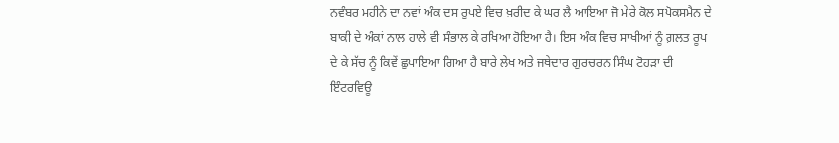ਨਵੰਬਰ ਮਹੀਨੇ ਦਾ ਨਵਾਂ ਅੰਕ ਦਸ ਰੁਪਏ ਵਿਚ ਖ਼ਰੀਦ ਕੇ ਘਰ ਲੈ ਆਇਆ ਜੋ ਮੇਰੇ ਕੋਲ ਸਪੋਕਸਮੈਨ ਦੇ ਬਾਕੀ ਦੇ ਅੰਕਾਂ ਨਾਲ ਹਾਲੇ ਵੀ ਸੰਭਾਲ ਕੇ ਰਖਿਆ ਹੋਇਆ ਹੈ। ਇਸ ਅੰਕ ਵਿਚ ਸਾਖੀਆਂ ਨੂੰ ਗ਼ਲਤ ਰੂਪ ਦੇ ਕੇ ਸੱਚ ਨੂੰ ਕਿਵੇਂ ਛੁਪਾਇਆ ਗਿਆ ਹੈ ਬਾਰੇ ਲੇਖ ਅਤੇ ਜਥੇਦਾਰ ਗੁਰਚਰਨ ਸਿੰਘ ਟੋਹੜਾ ਦੀ ਇੰਟਰਵਿਊ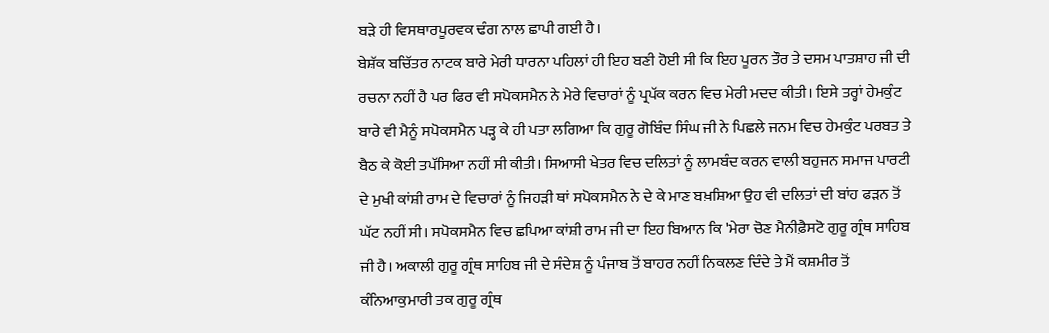ਬੜੇ ਹੀ ਵਿਸਥਾਰਪੂਰਵਕ ਢੰਗ ਨਾਲ ਛਾਪੀ ਗਈ ਹੈ।
ਬੇਸ਼ੱਕ ਬਚਿੱਤਰ ਨਾਟਕ ਬਾਰੇ ਮੇਰੀ ਧਾਰਨਾ ਪਹਿਲਾਂ ਹੀ ਇਹ ਬਣੀ ਹੋਈ ਸੀ ਕਿ ਇਹ ਪੂਰਨ ਤੌਰ ਤੇ ਦਸਮ ਪਾਤਸ਼ਾਹ ਜੀ ਦੀ ਰਚਨਾ ਨਹੀਂ ਹੈ ਪਰ ਫਿਰ ਵੀ ਸਪੋਕਸਮੈਨ ਨੇ ਮੇਰੇ ਵਿਚਾਰਾਂ ਨੂੰ ਪ੍ਰਪੱਕ ਕਰਨ ਵਿਚ ਮੇਰੀ ਮਦਦ ਕੀਤੀ। ਇਸੇ ਤਰ੍ਹਾਂ ਹੇਮਕੁੰਟ ਬਾਰੇ ਵੀ ਮੈਨੂੰ ਸਪੋਕਸਮੈਨ ਪੜ੍ਹ ਕੇ ਹੀ ਪਤਾ ਲਗਿਆ ਕਿ ਗੁਰੂ ਗੋਬਿੰਦ ਸਿੰਘ ਜੀ ਨੇ ਪਿਛਲੇ ਜਨਮ ਵਿਚ ਹੇਮਕੁੰਟ ਪਰਬਤ ਤੇ ਬੈਠ ਕੇ ਕੋਈ ਤਪੱਸਿਆ ਨਹੀਂ ਸੀ ਕੀਤੀ। ਸਿਆਸੀ ਖੇਤਰ ਵਿਚ ਦਲਿਤਾਂ ਨੂੰ ਲਾਮਬੰਦ ਕਰਨ ਵਾਲੀ ਬਹੁਜਨ ਸਮਾਜ ਪਾਰਟੀ ਦੇ ਮੁਖੀ ਕਾਂਸ਼ੀ ਰਾਮ ਦੇ ਵਿਚਾਰਾਂ ਨੂੰ ਜਿਹੜੀ ਥਾਂ ਸਪੋਕਸਮੈਨ ਨੇ ਦੇ ਕੇ ਮਾਣ ਬਖ਼ਸ਼ਿਆ ਉਹ ਵੀ ਦਲਿਤਾਂ ਦੀ ਬਾਂਹ ਫੜਨ ਤੋਂ ਘੱਟ ਨਹੀਂ ਸੀ। ਸਪੋਕਸਮੈਨ ਵਿਚ ਛਪਿਆ ਕਾਂਸ਼ੀ ਰਾਮ ਜੀ ਦਾ ਇਹ ਬਿਆਨ ਕਿ 'ਮੇਰਾ ਚੋਣ ਮੈਨੀਫ਼ੈਸਟੋ ਗੁਰੂ ਗ੍ਰੰਥ ਸਾਹਿਬ ਜੀ ਹੈ। ਅਕਾਲੀ ਗੁਰੂ ਗ੍ਰੰਥ ਸਾਹਿਬ ਜੀ ਦੇ ਸੰਦੇਸ਼ ਨੂੰ ਪੰਜਾਬ ਤੋਂ ਬਾਹਰ ਨਹੀਂ ਨਿਕਲਣ ਦਿੰਦੇ ਤੇ ਮੈਂ ਕਸ਼ਮੀਰ ਤੋਂ ਕੰਨਿਆਕੁਮਾਰੀ ਤਕ ਗੁਰੂ ਗ੍ਰੰਥ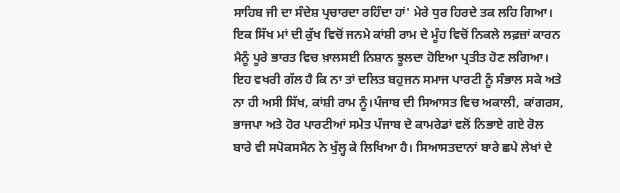ਸਾਹਿਬ ਜੀ ਦਾ ਸੰਦੇਸ਼ ਪ੍ਰਚਾਰਦਾ ਰਹਿੰਦਾ ਹਾਂ' ਮੇਰੇ ਧੁਰ ਹਿਰਦੇ ਤਕ ਲਹਿ ਗਿਆ। ਇਕ ਸਿੱਖ ਮਾਂ ਦੀ ਕੁੱਖ ਵਿਚੋਂ ਜਨਮੇ ਕਾਂਸ਼ੀ ਰਾਮ ਦੇ ਮੂੰਹ ਵਿਚੋਂ ਨਿਕਲੇ ਲਫ਼ਜ਼ਾਂ ਕਾਰਨ ਮੈਨੂੰ ਪੂਰੇ ਭਾਰਤ ਵਿਚ ਖ਼ਾਲਸਈ ਨਿਸ਼ਾਨ ਝੂਲਦਾ ਹੋਇਆ ਪ੍ਰਤੀਤ ਹੋਣ ਲਗਿਆ। ਇਹ ਵਖਰੀ ਗੱਲ ਹੈ ਕਿ ਨਾ ਤਾਂ ਦਲਿਤ ਬਹੁਜਨ ਸਮਾਜ ਪਾਰਟੀ ਨੂੰ ਸੰਭਾਲ ਸਕੇ ਅਤੇ ਨਾ ਹੀ ਅਸੀ ਸਿੱਖ, ਕਾਂਸ਼ੀ ਰਾਮ ਨੂੰ।ਪੰਜਾਬ ਦੀ ਸਿਆਸਤ ਵਿਚ ਅਕਾਲੀ, ਕਾਂਗਰਸ, ਭਾਜਪਾ ਅਤੇ ਹੋਰ ਪਾਰਟੀਆਂ ਸਮੇਤ ਪੰਜਾਬ ਦੇ ਕਾਮਰੇਡਾਂ ਵਲੋਂ ਨਿਭਾਏ ਗਏ ਰੋਲ ਬਾਰੇ ਵੀ ਸਪੋਕਸਮੈਨ ਨੇ ਖੁੱਲ੍ਹ ਕੇ ਲਿਖਿਆ ਹੈ। ਸਿਆਸਤਦਾਨਾਂ ਬਾਰੇ ਛਪੇ ਲੇਖਾਂ ਦੇ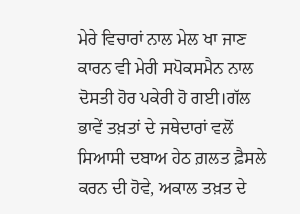ਮੇਰੇ ਵਿਚਾਰਾਂ ਨਾਲ ਮੇਲ ਖਾ ਜਾਣ ਕਾਰਨ ਵੀ ਮੇਰੀ ਸਪੋਕਸਮੈਨ ਨਾਲ ਦੋਸਤੀ ਹੋਰ ਪਕੇਰੀ ਹੋ ਗਈ।ਗੱਲ ਭਾਵੇਂ ਤਖ਼ਤਾਂ ਦੇ ਜਥੇਦਾਰਾਂ ਵਲੋਂ ਸਿਆਸੀ ਦਬਾਅ ਹੇਠ ਗ਼ਲਤ ਫ਼ੈਸਲੇ ਕਰਨ ਦੀ ਹੋਵੇ, ਅਕਾਲ ਤਖ਼ਤ ਦੇ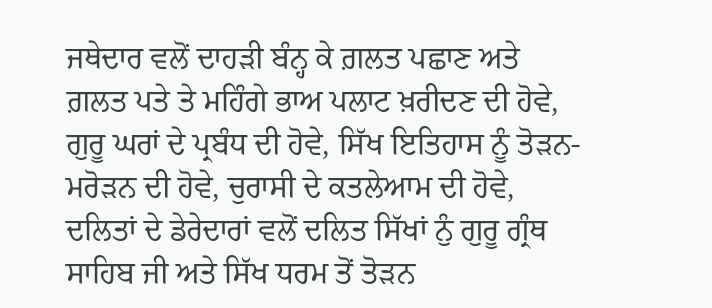ਜਥੇਦਾਰ ਵਲੋਂ ਦਾਹੜੀ ਬੰਨ੍ਹ ਕੇ ਗ਼ਲਤ ਪਛਾਣ ਅਤੇ ਗ਼ਲਤ ਪਤੇ ਤੇ ਮਹਿੰਗੇ ਭਾਅ ਪਲਾਟ ਖ਼ਰੀਦਣ ਦੀ ਹੋਵੇ, ਗੁਰੂ ਘਰਾਂ ਦੇ ਪ੍ਰਬੰਧ ਦੀ ਹੋਵੇ, ਸਿੱਖ ਇਤਿਹਾਸ ਨੂੰ ਤੋੜਨ-ਮਰੋੜਨ ਦੀ ਹੋਵੇ, ਚੁਰਾਸੀ ਦੇ ਕਤਲੇਆਮ ਦੀ ਹੋਵੇ, ਦਲਿਤਾਂ ਦੇ ਡੇਰੇਦਾਰਾਂ ਵਲੋਂ ਦਲਿਤ ਸਿੱਖਾਂ ਨੁੰ ਗੁਰੂ ਗ੍ਰੰਥ ਸਾਹਿਬ ਜੀ ਅਤੇ ਸਿੱਖ ਧਰਮ ਤੋਂ ਤੋੜਨ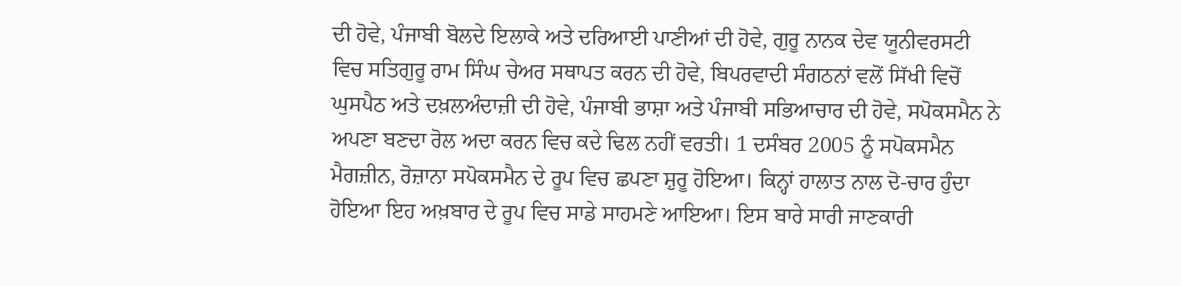ਦੀ ਹੋਵੇ, ਪੰਜਾਬੀ ਬੋਲਦੇ ਇਲਾਕੇ ਅਤੇ ਦਰਿਆਈ ਪਾਣੀਆਂ ਦੀ ਹੋਵੇ, ਗੁਰੂ ਨਾਨਕ ਦੇਵ ਯੂਨੀਵਰਸਟੀ ਵਿਚ ਸਤਿਗੁਰੂ ਰਾਮ ਸਿੰਘ ਚੇਅਰ ਸਥਾਪਤ ਕਰਨ ਦੀ ਹੋਵੇ, ਬਿਪਰਵਾਦੀ ਸੰਗਠਨਾਂ ਵਲੋਂ ਸਿੱਖੀ ਵਿਚੋਂ ਘੁਸਪੈਠ ਅਤੇ ਦਖ਼ਲਅੰਦਾਜ਼ੀ ਦੀ ਹੋਵੇ, ਪੰਜਾਬੀ ਭਾਸ਼ਾ ਅਤੇ ਪੰਜਾਬੀ ਸਭਿਆਚਾਰ ਦੀ ਹੋਵੇ, ਸਪੋਕਸਮੈਨ ਨੇ ਅਪਣਾ ਬਣਦਾ ਰੋਲ ਅਦਾ ਕਰਨ ਵਿਚ ਕਦੇ ਢਿਲ ਨਹੀਂ ਵਰਤੀ। 1 ਦਸੰਬਰ 2005 ਨੂੰ ਸਪੋਕਸਮੈਨ ਮੈਗਜ਼ੀਨ, ਰੋਜ਼ਾਨਾ ਸਪੋਕਸਮੈਨ ਦੇ ਰੂਪ ਵਿਚ ਛਪਣਾ ਸ਼ੁਰੂ ਹੋਇਆ। ਕਿਨ੍ਹਾਂ ਹਾਲਾਤ ਨਾਲ ਦੋ-ਚਾਰ ਹੁੰਦਾ ਹੋਇਆ ਇਹ ਅਖ਼ਬਾਰ ਦੇ ਰੂਪ ਵਿਚ ਸਾਡੇ ਸਾਹਮਣੇ ਆਇਆ। ਇਸ ਬਾਰੇ ਸਾਰੀ ਜਾਣਕਾਰੀ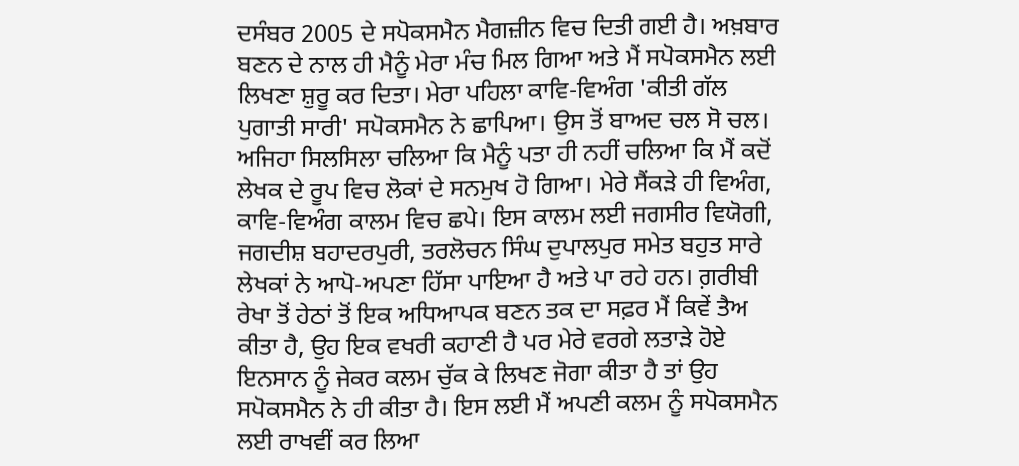ਦਸੰਬਰ 2005 ਦੇ ਸਪੋਕਸਮੈਨ ਮੈਗਜ਼ੀਨ ਵਿਚ ਦਿਤੀ ਗਈ ਹੈ। ਅਖ਼ਬਾਰ ਬਣਨ ਦੇ ਨਾਲ ਹੀ ਮੈਨੂੰ ਮੇਰਾ ਮੰਚ ਮਿਲ ਗਿਆ ਅਤੇ ਮੈਂ ਸਪੋਕਸਮੈਨ ਲਈ ਲਿਖਣਾ ਸ਼ੁਰੂ ਕਰ ਦਿਤਾ। ਮੇਰਾ ਪਹਿਲਾ ਕਾਵਿ-ਵਿਅੰਗ 'ਕੀਤੀ ਗੱਲ ਪੁਗਾਤੀ ਸਾਰੀ' ਸਪੋਕਸਮੈਨ ਨੇ ਛਾਪਿਆ। ਉਸ ਤੋਂ ਬਾਅਦ ਚਲ ਸੋ ਚਲ। ਅਜਿਹਾ ਸਿਲਸਿਲਾ ਚਲਿਆ ਕਿ ਮੈਨੂੰ ਪਤਾ ਹੀ ਨਹੀਂ ਚਲਿਆ ਕਿ ਮੈਂ ਕਦੋਂ ਲੇਖਕ ਦੇ ਰੂਪ ਵਿਚ ਲੋਕਾਂ ਦੇ ਸਨਮੁਖ ਹੋ ਗਿਆ। ਮੇਰੇ ਸੈਂਕੜੇ ਹੀ ਵਿਅੰਗ, ਕਾਵਿ-ਵਿਅੰਗ ਕਾਲਮ ਵਿਚ ਛਪੇ। ਇਸ ਕਾਲਮ ਲਈ ਜਗਸੀਰ ਵਿਯੋਗੀ, ਜਗਦੀਸ਼ ਬਹਾਦਰਪੁਰੀ, ਤਰਲੋਚਨ ਸਿੰਘ ਦੁਪਾਲਪੁਰ ਸਮੇਤ ਬਹੁਤ ਸਾਰੇ ਲੇਖਕਾਂ ਨੇ ਆਪੋ-ਅਪਣਾ ਹਿੱਸਾ ਪਾਇਆ ਹੈ ਅਤੇ ਪਾ ਰਹੇ ਹਨ। ਗ਼ਰੀਬੀ ਰੇਖਾ ਤੋਂ ਹੇਠਾਂ ਤੋਂ ਇਕ ਅਧਿਆਪਕ ਬਣਨ ਤਕ ਦਾ ਸਫ਼ਰ ਮੈਂ ਕਿਵੇਂ ਤੈਅ ਕੀਤਾ ਹੈ, ਉਹ ਇਕ ਵਖਰੀ ਕਹਾਣੀ ਹੈ ਪਰ ਮੇਰੇ ਵਰਗੇ ਲਤਾੜੇ ਹੋਏ ਇਨਸਾਨ ਨੂੰ ਜੇਕਰ ਕਲਮ ਚੁੱਕ ਕੇ ਲਿਖਣ ਜੋਗਾ ਕੀਤਾ ਹੈ ਤਾਂ ਉਹ ਸਪੋਕਸਮੈਨ ਨੇ ਹੀ ਕੀਤਾ ਹੈ। ਇਸ ਲਈ ਮੈਂ ਅਪਣੀ ਕਲਮ ਨੂੰ ਸਪੋਕਸਮੈਨ ਲਈ ਰਾਖਵੀਂ ਕਰ ਲਿਆ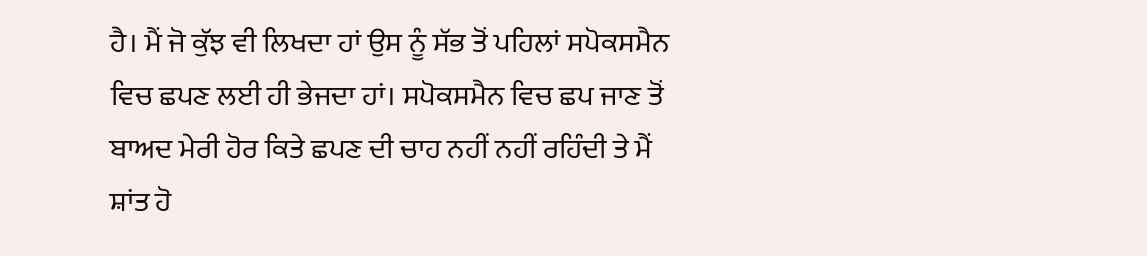ਹੈ। ਮੈਂ ਜੋ ਕੁੱਝ ਵੀ ਲਿਖਦਾ ਹਾਂ ਉਸ ਨੂੰ ਸੱਭ ਤੋਂ ਪਹਿਲਾਂ ਸਪੋਕਸਮੈਨ ਵਿਚ ਛਪਣ ਲਈ ਹੀ ਭੇਜਦਾ ਹਾਂ। ਸਪੋਕਸਮੈਨ ਵਿਚ ਛਪ ਜਾਣ ਤੋਂ ਬਾਅਦ ਮੇਰੀ ਹੋਰ ਕਿਤੇ ਛਪਣ ਦੀ ਚਾਹ ਨਹੀਂ ਨਹੀਂ ਰਹਿੰਦੀ ਤੇ ਮੈਂ ਸ਼ਾਂਤ ਹੋ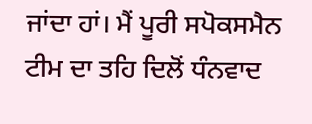ਜਾਂਦਾ ਹਾਂ। ਮੈਂ ਪੂਰੀ ਸਪੋਕਸਮੈਨ ਟੀਮ ਦਾ ਤਹਿ ਦਿਲੋਂ ਧੰਨਵਾਦ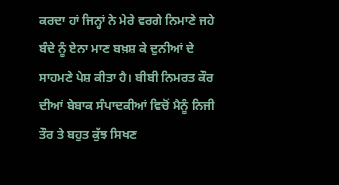ਕਰਦਾ ਹਾਂ ਜਿਨ੍ਹਾਂ ਨੇ ਮੇਰੇ ਵਰਗੇ ਨਿਮਾਣੇ ਜਹੇ ਬੰਦੇ ਨੂੰ ਏਨਾ ਮਾਣ ਬਖ਼ਸ਼ ਕੇ ਦੁਨੀਆਂ ਦੇ ਸਾਹਮਣੇ ਪੇਸ਼ ਕੀਤਾ ਹੈ। ਬੀਬੀ ਨਿਮਰਤ ਕੌਰ ਦੀਆਂ ਬੇਬਾਕ ਸੰਪਾਦਕੀਆਂ ਵਿਚੋਂ ਮੈਨੂੰ ਨਿਜੀ ਤੌਰ ਤੇ ਬਹੁਤ ਕੁੱਝ ਸਿਖਣ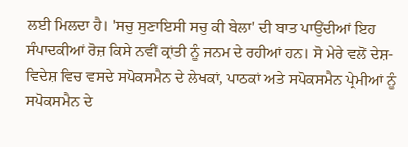ਲਈ ਮਿਲਦਾ ਹੈ। 'ਸਚੁ ਸੁਣਾਇਸੀ ਸਚੁ ਕੀ ਬੇਲਾ' ਦੀ ਬਾਤ ਪਾਉਂਦੀਆਂ ਇਹ ਸੰਪਾਦਕੀਆਂ ਰੋਜ਼ ਕਿਸੇ ਨਵੀਂ ਕ੍ਰਾਂਤੀ ਨੂੰ ਜਨਮ ਦੇ ਰਹੀਆਂ ਹਨ। ਸੋ ਮੇਰੇ ਵਲੋਂ ਦੇਸ਼-ਵਿਦੇਸ਼ ਵਿਚ ਵਸਦੇ ਸਪੋਕਸਮੈਨ ਦੇ ਲੇਖਕਾਂ, ਪਾਠਕਾਂ ਅਤੇ ਸਪੋਕਸਮੈਨ ਪ੍ਰੇਮੀਆਂ ਨੂੰ ਸਪੋਕਸਮੈਨ ਦੇ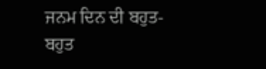ਜਨਮ ਦਿਨ ਦੀ ਬਹੁਤ-ਬਹੁਤ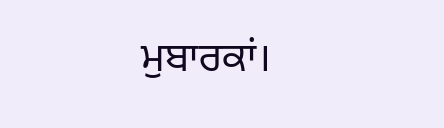ਮੁਬਾਰਕਾਂ।